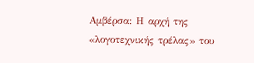Αμβέρσα: Η αρχή της «λογοτεχνικής τρέλας» του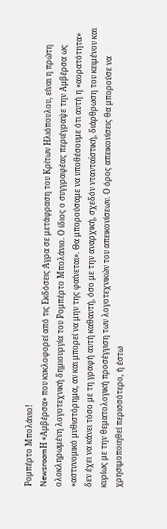Ρομπέρτο Μπολάνιο!
NewsroomΗ «Αμβέρσα» που κυκλοφορεί από τις Εκδόσεις Άγρα σε μετάφραση του Κρίτων Ηλιόπουλου, είναι η πρώτη ολοκληρωμένη λογοτεχνική δημιουργία του Ρομπέρτο Μπολάνιο. Ο ίδιος ο συγγραφέας περιέγραψε την Αμβέρσα ως «αστυνομικό μυθιστόρημα, αν και μπορεί να μην της φαίνεται». Θα μπορούσαμε να υποθέσουμε ότι αυτή η «αορατότητα» δεν έχει να κάνει τόσο με τη γραφή αυτή καθαυτή, όσο με την αναρχική, σχεδόν ντανταϊστική, διάρθρωση του κειμένου και κυρίως με την θεματολογική προσέγγιση των λογοτεχνικών του απεικονίσεων. Ο όρος απεικονίσεις θα μπορούσε να χρησιμοποιηθεί περισσότερο, ή έστω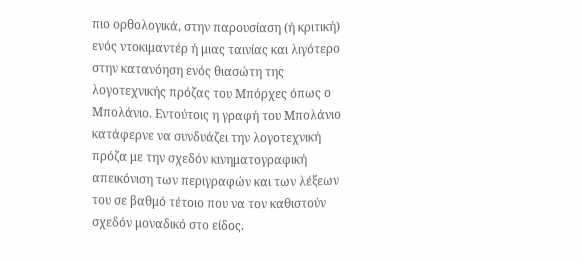πιο ορθολογικά, στην παρουσίαση (ή κριτική) ενός ντοκιμαντέρ ή μιας ταινίας και λιγότερο στην κατανόηση ενός θιασώτη της λογοτεχνικής πρόζας του Μπόρχες όπως ο Μπολάνιο. Εντούτοις η γραφή του Μπολάνιο κατάφερνε να συνδυάζει την λογοτεχνική πρόζα με την σχεδόν κινηματογραφική απεικόνιση των περιγραφών και των λέξεων του σε βαθμό τέτοιο που να τον καθιστούν σχεδόν μοναδικό στο είδος.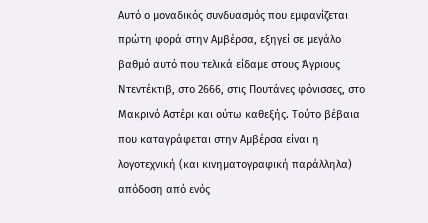Αυτό ο μοναδικός συνδυασμός που εμφανίζεται πρώτη φορά στην Αμβέρσα, εξηγεί σε μεγάλο βαθμό αυτό που τελικά είδαμε στους Άγριους Ντεντέκτιβ, στο 2666, στις Πουτάνες φόνισσες, στο Μακρινό Αστέρι και ούτω καθεξής. Τούτο βέβαια που καταγράφεται στην Αμβέρσα είναι η λογοτεχνική (και κινηματογραφική παράλληλα) απόδοση από ενός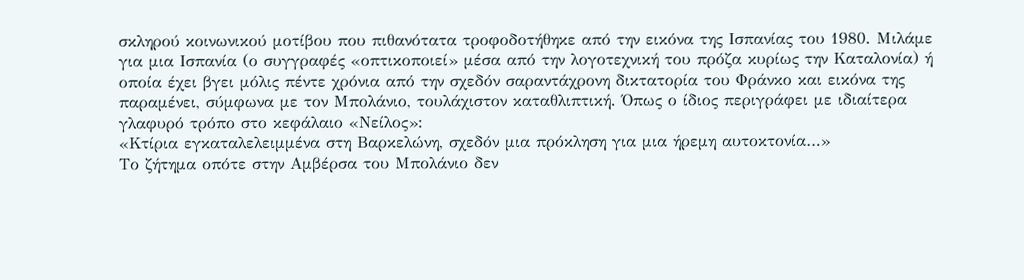σκληρού κοινωνικού μοτίβου που πιθανότατα τροφοδοτήθηκε από την εικόνα της Ισπανίας του 1980. Μιλάμε για μια Ισπανία (ο συγγραφές «οπτικοποιεί» μέσα από την λογοτεχνική του πρόζα κυρίως την Καταλονία) ή οποία έχει βγει μόλις πέντε χρόνια από την σχεδόν σαραντάχρονη δικτατορία του Φράνκο και εικόνα της παραμένει, σύμφωνα με τον Μπολάνιο, τουλάχιστον καταθλιπτική. Όπως ο ίδιος περιγράφει με ιδιαίτερα γλαφυρό τρόπο στο κεφάλαιο «Νείλος»:
«Κτίρια εγκαταλελειμμένα στη Βαρκελώνη, σχεδόν μια πρόκληση για μια ήρεμη αυτοκτονία…»
Το ζήτημα οπότε στην Αμβέρσα του Μπολάνιο δεν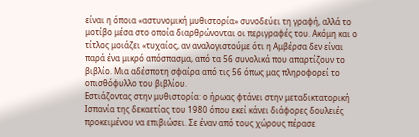είναι η όποια «αστυνομική μυθιστορία» συνοδεύει τη γραφή, αλλά το μοτίβο μέσα στο οποία διαρθρώνονται οι περιγραφές του. Ακόμη και ο τίτλος μοιάζει «τυχαίος, αν αναλογιστούμε ότι η Αμβέρσα δεν είναι παρά ένα μικρό απόσπασμα, από τα 56 συνολικά που απαρτίζουν το βιβλίο. Μια αδέσποτη σφαίρα από τις 56 όπως μας πληροφορεί το οπισθόφυλλο του βιβλίου.
Εστιάζοντας στην μυθιστορία: ο ήρωας φτάνει στην μεταδικτατορική Ισπανία της δεκαετίας του 1980 όπου εκεί κάνει διάφορες δουλειές προκειμένου να επιβιώσει. Σε έναν από τους χώρους πέρασε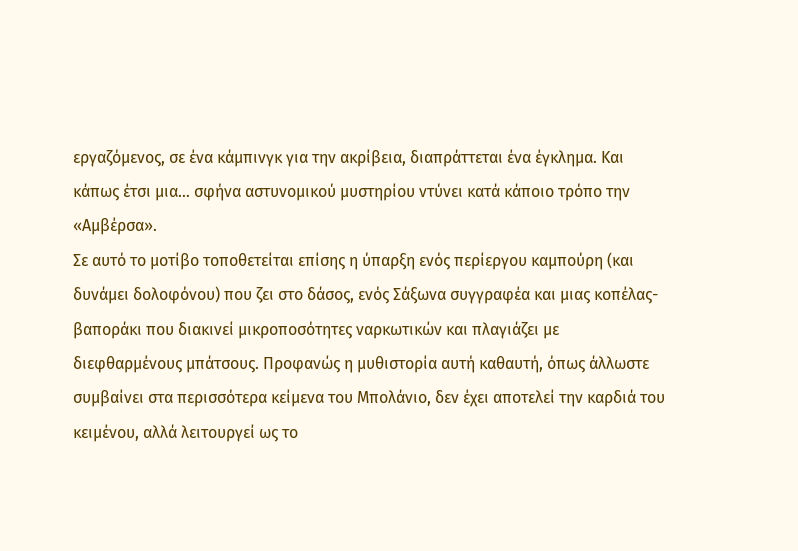εργαζόμενος, σε ένα κάμπινγκ για την ακρίβεια, διαπράττεται ένα έγκλημα. Και κάπως έτσι μια… σφήνα αστυνομικού μυστηρίου ντύνει κατά κάποιο τρόπο την «Αμβέρσα».
Σε αυτό το μοτίβο τοποθετείται επίσης η ύπαρξη ενός περίεργου καμπούρη (και δυνάμει δολοφόνου) που ζει στο δάσος, ενός Σάξωνα συγγραφέα και μιας κοπέλας-βαποράκι που διακινεί μικροποσότητες ναρκωτικών και πλαγιάζει με διεφθαρμένους μπάτσους. Προφανώς η μυθιστορία αυτή καθαυτή, όπως άλλωστε συμβαίνει στα περισσότερα κείμενα του Μπολάνιο, δεν έχει αποτελεί την καρδιά του κειμένου, αλλά λειτουργεί ως το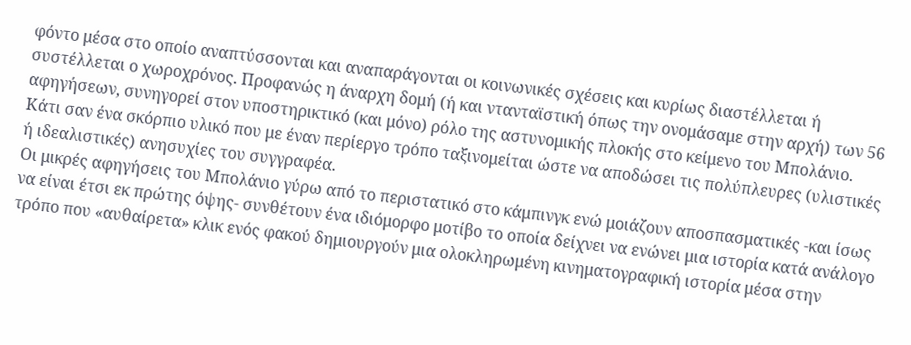φόντο μέσα στο οποίο αναπτύσσονται και αναπαράγονται οι κοινωνικές σχέσεις και κυρίως διαστέλλεται ή συστέλλεται ο χωροχρόνος. Προφανώς η άναρχη δομή (ή και ντανταϊστική όπως την ονομάσαμε στην αρχή) των 56 αφηγήσεων, συνηγορεί στον υποστηρικτικό (και μόνο) ρόλο της αστυνομικής πλοκής στο κείμενο του Μπολάνιο. Κάτι σαν ένα σκόρπιο υλικό που με έναν περίεργο τρόπο ταξινομείται ώστε να αποδώσει τις πολύπλευρες (υλιστικές ή ιδεαλιστικές) ανησυχίες του συγγραφέα.
Οι μικρές αφηγήσεις του Μπολάνιο γύρω από το περιστατικό στο κάμπινγκ ενώ μοιάζουν αποσπασματικές -και ίσως να είναι έτσι εκ πρώτης όψης- συνθέτουν ένα ιδιόμορφο μοτίβο το οποία δείχνει να ενώνει μια ιστορία κατά ανάλογο τρόπο που «αυθαίρετα» κλικ ενός φακού δημιουργούν μια ολοκληρωμένη κινηματογραφική ιστορία μέσα στην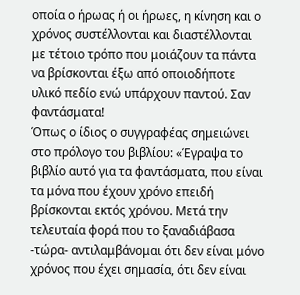οποία ο ήρωας ή οι ήρωες, η κίνηση και ο χρόνος συστέλλονται και διαστέλλονται με τέτοιο τρόπο που μοιάζουν τα πάντα να βρίσκονται έξω από οποιοδήποτε υλικό πεδίο ενώ υπάρχουν παντού. Σαν φαντάσματα!
Όπως ο ίδιος ο συγγραφέας σημειώνει στο πρόλογο του βιβλίου: «Έγραψα το βιβλίο αυτό για τα φαντάσματα, που είναι τα μόνα που έχουν χρόνο επειδή βρίσκονται εκτός χρόνου. Μετά την τελευταία φορά που το ξαναδιάβασα -τώρα- αντιλαμβάνομαι ότι δεν είναι μόνο χρόνος που έχει σημασία, ότι δεν είναι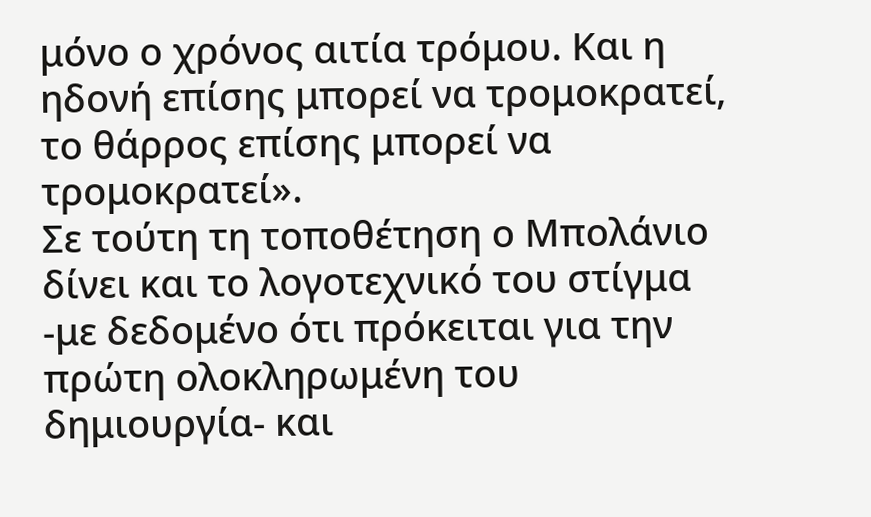μόνο ο χρόνος αιτία τρόμου. Και η ηδονή επίσης μπορεί να τρομοκρατεί, το θάρρος επίσης μπορεί να τρομοκρατεί».
Σε τούτη τη τοποθέτηση ο Μπολάνιο δίνει και το λογοτεχνικό του στίγμα -με δεδομένο ότι πρόκειται για την πρώτη ολοκληρωμένη του δημιουργία- και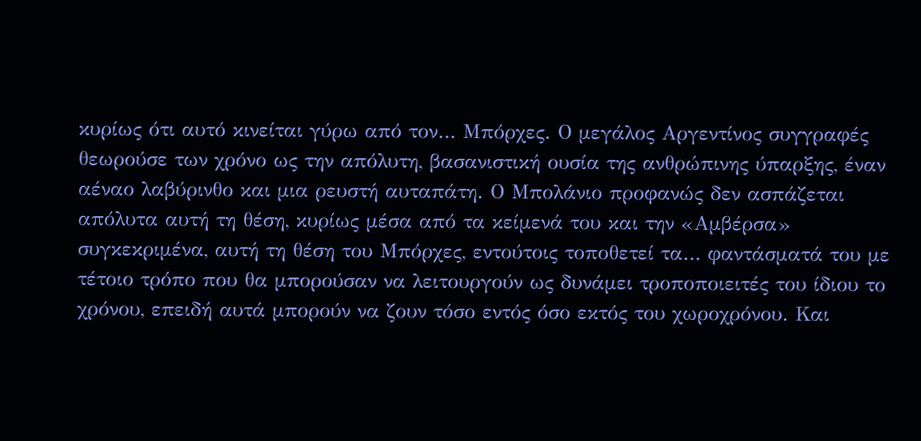κυρίως ότι αυτό κινείται γύρω από τον… Μπόρχες. Ο μεγάλος Αργεντίνος συγγραφές θεωρούσε των χρόνο ως την απόλυτη, βασανιστική ουσία της ανθρώπινης ύπαρξης, έναν αέναο λαβύρινθο και μια ρευστή αυταπάτη. Ο Μπολάνιο προφανώς δεν ασπάζεται απόλυτα αυτή τη θέση, κυρίως μέσα από τα κείμενά του και την «Αμβέρσα» συγκεκριμένα, αυτή τη θέση του Μπόρχες, εντούτοις τοποθετεί τα… φαντάσματά του με τέτοιο τρόπο που θα μπορούσαν να λειτουργούν ως δυνάμει τροποποιειτές του ίδιου το χρόνου, επειδή αυτά μπορούν να ζουν τόσο εντός όσο εκτός του χωροχρόνου. Και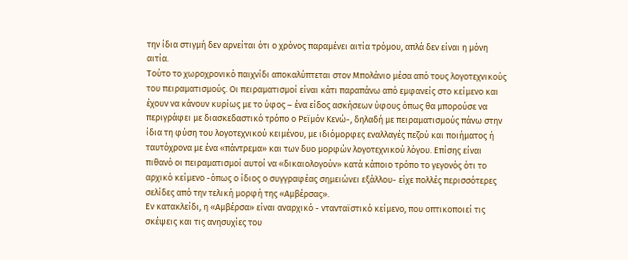την ίδια στιγμή δεν αρνείται ότι ο χρόνος παραμένει αιτία τρόμου, απλά δεν είναι η μόνη αιτία.
Τούτο το χωροχρονικό παιχνίδι αποκαλύπτεται στον Μπολάνιο μέσα από τους λογοτεχνικούς του πειραματισμούς. Οι πειραματισμοί είναι κάτι παραπάνω από εμφανείς στο κείμενο και έχουν να κάνουν κυρίως με το ύφος – ένα είδος ασκήσεων ύφους όπως θα μπορούσε να περιγράφει με διασκεδαστικό τρόπο ο Ρεϊμόν Κενώ-, δηλαδή με πειραματισμούς πάνω στην ίδια τη φύση του λογοτεχνικού κειμένου, με ιδιόμορφες εναλλαγές πεζού και ποιήματος ή ταυτόχρονα με ένα «πάντρεμα» και των δυο μορφών λογοτεχνικού λόγου. Επίσης είναι πιθανό οι πειραματισμοί αυτοί να «δικαιολογούν» κατά κάποιο τρόπο το γεγονός ότι το αρχικό κείμενο -όπως ο ίδιος ο συγγραφέας σημειώνει εξάλλου- είχε πολλές περισσότερες σελίδες από την τελική μορφή της «Αμβέρσας».
Εν κατακλείδι, η «Αμβέρσα» είναι αναρχικό - ντανταϊστικό κείμενο, που οπτικοποιεί τις σκέψεις και τις ανησυχίες του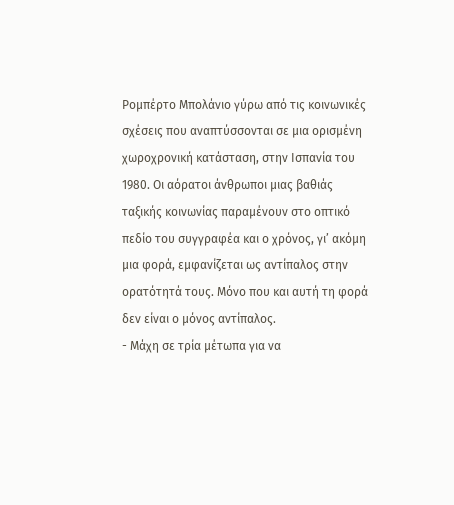Ρομπέρτο Μπολάνιο γύρω από τις κοινωνικές σχέσεις που αναπτύσσονται σε μια ορισμένη χωροχρονική κατάσταση, στην Ισπανία του 1980. Οι αόρατοι άνθρωποι μιας βαθιάς ταξικής κοινωνίας παραμένουν στο οπτικό πεδίο του συγγραφέα και ο χρόνος, γι’ ακόμη μια φορά, εμφανίζεται ως αντίπαλος στην ορατότητά τους. Μόνο που και αυτή τη φορά δεν είναι ο μόνος αντίπαλος.
- Μάχη σε τρία μέτωπα για να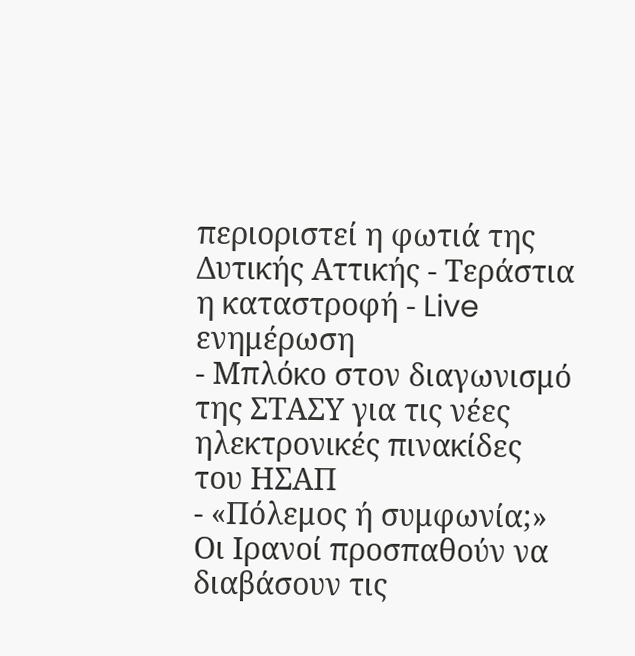περιοριστεί η φωτιά της Δυτικής Αττικής - Τεράστια η καταστροφή - Live ενημέρωση
- Μπλόκο στον διαγωνισμό της ΣΤΑΣΥ για τις νέες ηλεκτρονικές πινακίδες του ΗΣΑΠ
- «Πόλεμος ή συμφωνία;» Οι Ιρανοί προσπαθούν να διαβάσουν τις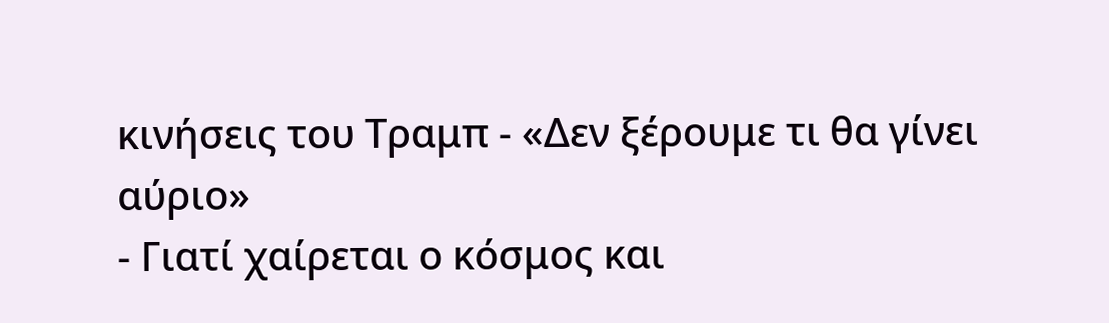κινήσεις του Τραμπ - «Δεν ξέρουμε τι θα γίνει αύριο»
- Γιατί χαίρεται ο κόσμος και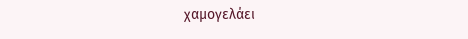χαμογελάει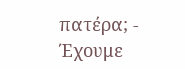πατέρα; - Έχουμε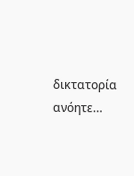δικτατορία ανόητε…